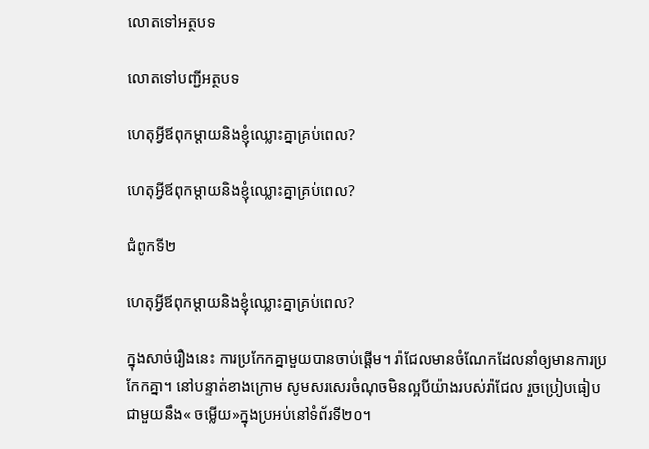លោតទៅអត្ថបទ

លោតទៅបញ្ជីអត្ថបទ

ហេតុអ្វីឪពុកម្ដាយនិងខ្ញុំឈ្លោះគ្នាគ្រប់ពេល?

ហេតុអ្វីឪពុកម្ដាយនិងខ្ញុំឈ្លោះគ្នាគ្រប់ពេល?

ជំពូកទី២

ហេតុអ្វីឪពុកម្ដាយនិងខ្ញុំឈ្លោះគ្នាគ្រប់ពេល?

ក្នុងសាច់រឿងនេះ ការប្រកែកគ្នាមួយបានចាប់ផ្ដើម។ រ៉ាជែលមានចំណែកដែលនាំឲ្យមានការប្រកែកគ្នា។ នៅបន្ទាត់ខាងក្រោម សូមសរសេរចំណុចមិនល្អបីយ៉ាងរបស់រ៉ាជែល រួចប្រៀបធៀបជាមួយនឹង« ចម្លើយ»ក្នុងប្រអប់នៅទំព័រទី២០។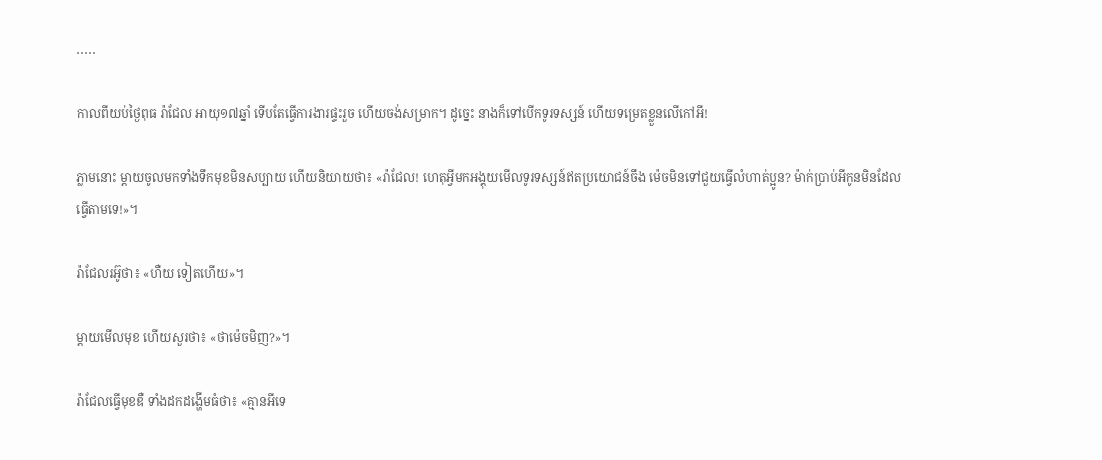․․․․․

កាលពីយប់ថ្ងៃពុធ រ៉ាជែល អាយុ១៧ឆ្នាំ ទើបតែធ្វើការងារផ្ទះរួច ហើយចង់សម្រាក។ ដូច្នេះ នាងក៏ទៅបើកទូរទស្សន៍ ហើយទម្រេតខ្លួនលើកៅអី!

ភ្លាមនោះ ម្ដាយចូលមកទាំងទឹកមុខមិនសប្បាយ ហើយនិយាយថា៖ «រ៉ាជែល! ហេតុអ្វីមកអង្គុយមើលទូរទស្សន៍ឥតប្រយោជន៍ចឹង ម៉េចមិនទៅជួយធ្វើលំហាត់ប្អូន? ម៉ាក់ប្រាប់អីកូនមិនដែលធ្វើតាមទេ!»។

រ៉ាជែលរអ៊ូថា៖ «ហឺយ ទៀតហើយ»។

ម្ដាយមើលមុខ ហើយសួរថា៖ «ថាម៉េចមិញ?»។

រ៉ាជែលធ្វើមុខឌឺ ទាំងដកដង្ហើមធំថា៖ «គ្មានអីទេ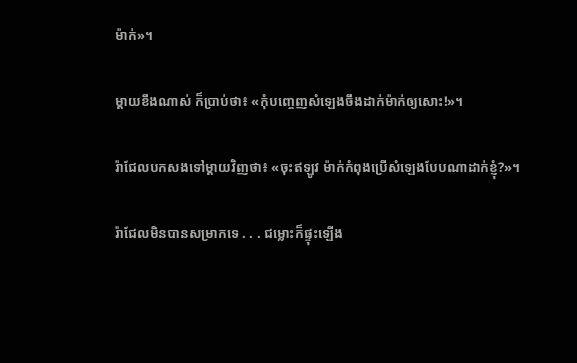ម៉ាក់»។

ម្ដាយខឹងណាស់ ក៏ប្រាប់ថា៖ «កុំបញ្ចេញសំឡេងចឹងដាក់ម៉ាក់ឲ្យសោះ!»។

រ៉ាជែលបកសងទៅម្ដាយវិញថា៖ «ចុះឥឡូវ ម៉ាក់កំពុងប្រើសំឡេងបែបណាដាក់ខ្ញុំ?»។

រ៉ាជែលមិនបានសម្រាកទេ . . . ជម្លោះក៏ផ្ទុះឡើង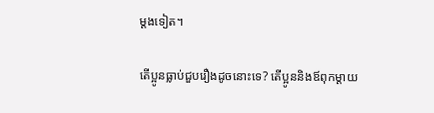ម្ដងទៀត។

តើប្អូនធ្លាប់ជួបរឿងដូចនោះទេ? តើប្អូននិងឪពុកម្ដាយ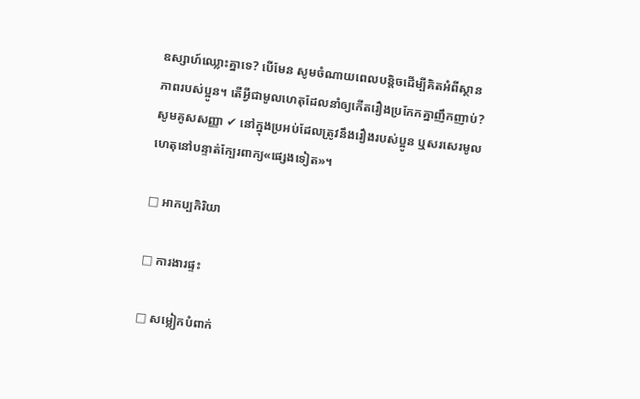ឧស្សាហ៍ឈ្លោះគ្នាទេ? បើមែន សូមចំណាយពេលបន្តិចដើម្បីគិតអំពីស្ថានភាពរបស់ប្អូន។ តើអ្វីជាមូលហេតុដែលនាំឲ្យកើតរឿងប្រកែកគ្នាញឹកញាប់? សូមគូសសញ្ញា ✔ នៅក្នុងប្រអប់ដែលត្រូវនឹងរឿងរបស់ប្អូន ឬសរសេរមូលហេតុនៅបន្ទាត់ក្បែរពាក្យ«ផ្សេងទៀត»។

□ អាកប្បកិរិយា

□ ការងារផ្ទះ

□ សម្លៀកបំពាក់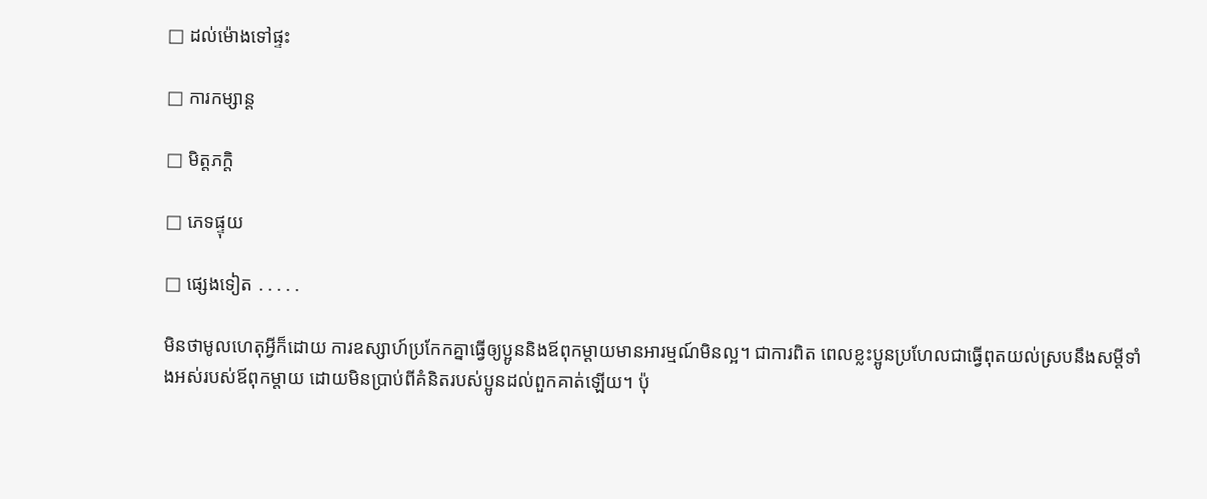□ ដល់ម៉ោងទៅផ្ទះ

□ ការកម្សាន្ត

□ មិត្តភក្ដិ

□ ភេទផ្ទុយ

□ ផ្សេងទៀត ․․․․․

មិនថាមូលហេតុអ្វីក៏ដោយ ការឧស្សាហ៍ប្រកែកគ្នាធ្វើឲ្យប្អូននិងឪពុកម្ដាយមានអារម្មណ៍មិនល្អ។ ជាការពិត ពេលខ្លះប្អូនប្រហែលជាធ្វើពុតយល់ស្របនឹងសម្ដីទាំងអស់របស់ឪពុកម្ដាយ ដោយមិនប្រាប់ពីគំនិតរបស់ប្អូនដល់ពួកគាត់ឡើយ។ ប៉ុ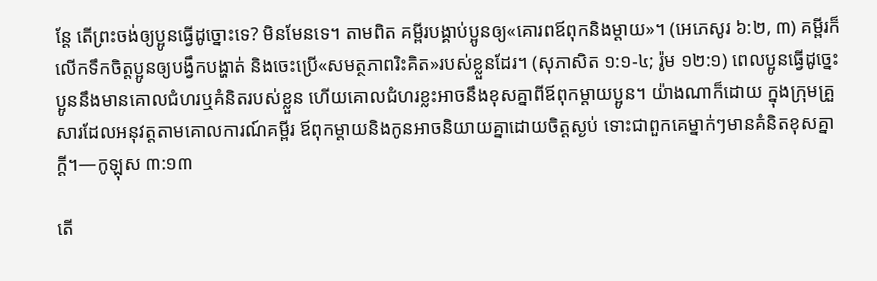ន្តែ តើព្រះចង់ឲ្យប្អូនធ្វើដូច្នោះទេ? មិនមែនទេ។ តាមពិត គម្ពីរបង្គាប់ប្អូនឲ្យ«គោរពឪពុកនិងម្ដាយ»។ (អេភេសូរ ៦:២, ៣) គម្ពីរក៏លើកទឹកចិត្តប្អូនឲ្យបង្វឹកបង្ហាត់ និងចេះប្រើ«សមត្ថភាពរិះគិត»របស់ខ្លួនដែរ។ (សុភាសិត ១:១-៤; រ៉ូម ១២:១) ពេលប្អូនធ្វើដូច្នេះ ប្អូននឹងមានគោលជំហរឬគំនិតរបស់ខ្លួន ហើយគោលជំហរខ្លះអាចនឹងខុសគ្នាពីឪពុកម្ដាយប្អូន។ យ៉ាងណាក៏ដោយ ក្នុងក្រុមគ្រួសារដែលអនុវត្តតាមគោលការណ៍គម្ពីរ ឪពុកម្ដាយនិងកូនអាចនិយាយគ្នាដោយចិត្តស្ងប់ ទោះជាពួកគេម្នាក់ៗមានគំនិតខុសគ្នាក្ដី។—កូឡុស ៣:១៣

តើ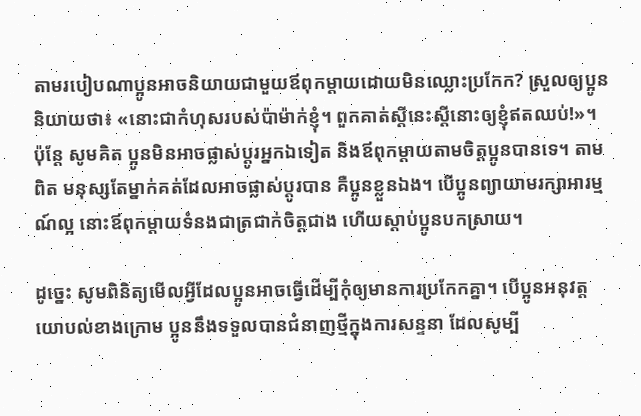តាមរបៀបណាប្អូនអាចនិយាយជាមួយឪពុកម្ដាយដោយមិនឈ្លោះប្រកែក? ស្រួលឲ្យប្អូននិយាយថា៖ «នោះជាកំហុសរបស់ប៉ាម៉ាក់ខ្ញុំ។ ពួកគាត់ស្ដីនេះស្ដីនោះឲ្យខ្ញុំឥតឈប់!»។ ប៉ុន្តែ សូមគិត ប្អូនមិនអាចផ្លាស់ប្ដូរអ្នកឯទៀត និងឪពុកម្ដាយតាមចិត្តប្អូនបានទេ។ តាមពិត មនុស្សតែម្នាក់គត់ដែលអាចផ្លាស់ប្ដូរបាន គឺប្អូនខ្លួនឯង។ បើប្អូនព្យាយាមរក្សាអារម្មណ៍ល្អ នោះឪពុកម្ដាយទំនងជាត្រជាក់ចិត្តជាង ហើយស្ដាប់ប្អូនបកស្រាយ។

ដូច្នេះ សូមពិនិត្យមើលអ្វីដែលប្អូនអាចធ្វើដើម្បីកុំឲ្យមានការប្រកែកគ្នា។ បើប្អូនអនុវត្តយោបល់ខាងក្រោម ប្អូននឹងទទួលបានជំនាញថ្មីក្នុងការសន្ទនា ដែលសូម្បី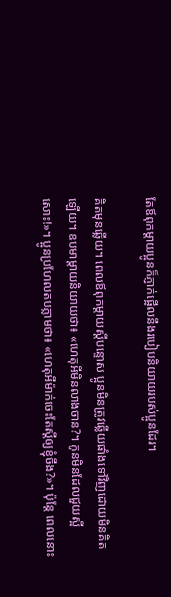តែឪពុកម្ដាយប្អូនក៏ភ្ញាក់ផ្អើលនឹងរបៀបនិយាយរបស់ប្អូនដែរ។

គិតមុនឆ្លើយ។ ពេលឪពុកម្ដាយស្ដីបន្ទោស ប្អូនមិនត្រូវឆ្លើយផាំងទៅវិញដោយមិនគិតឡើយ។ ឧបមាម្ដាយនិយាយថា៖ «ហេតុអីមិនលាងចាន?។ កូនមិនដែលជួយស្អីសោះ!»។ ប្អូនប្រហែលតបភ្លាមថា៖ «ហេតុអីម៉ាក់ចេះតែស្ដីឲ្យខ្ញុំចឹង?»។ ប៉ុន្តែ ពេលនោះ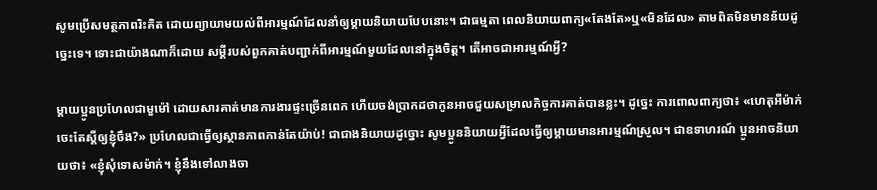សូមប្រើសមត្ថភាពរិះគិត ដោយព្យាយាមយល់ពីអារម្មណ៍ដែលនាំឲ្យម្ដាយនិយាយបែបនោះ។ ជាធម្មតា ពេលនិយាយពាក្យ«តែងតែ»ឬ«មិនដែល» តាមពិតមិនមានន័យដូច្នេះទេ។ ទោះជាយ៉ាងណាក៏ដោយ សម្ដីរបស់ពួកគាត់បញ្ជាក់ពីអារម្មណ៍មួយដែលនៅក្នុងចិត្ត។ តើអាចជាអារម្មណ៍អ្វី?

ម្ដាយប្អូនប្រហែលជាមួម៉ៅ ដោយសារគាត់មានការងារផ្ទះច្រើនពេក ហើយចង់ប្រាកដថាកូនអាចជួយសម្រាលកិច្ចការគាត់បានខ្លះ។ ដូច្នេះ ការពោលពាក្យថា៖ «ហេតុអីម៉ាក់ចេះតែស្ដីឲ្យខ្ញុំចឹង?» ប្រហែលជាធ្វើឲ្យស្ថានភាពកាន់តែយ៉ាប់! ជាជាងនិយាយដូច្នោះ សូមប្អូននិយាយអ្វីដែលធ្វើឲ្យម្ដាយមានអារម្មណ៍ស្រួល។ ជាឧទាហរណ៍ ប្អូនអាចនិយាយថា៖ «ខ្ញុំសុំទោសម៉ាក់។ ខ្ញុំនឹងទៅលាងចា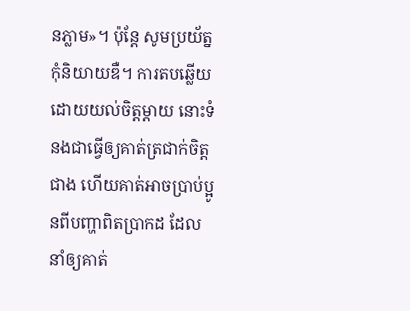នភ្លាម»។ ប៉ុន្តែ សូមប្រយ័ត្ន កុំនិយាយឌឺ។ ការតបឆ្លើយដោយយល់ចិត្តម្ដាយ នោះទំនងជាធ្វើឲ្យគាត់ត្រជាក់ចិត្តជាង ហើយគាត់អាចប្រាប់ប្អូនពីបញ្ហាពិតប្រាកដ ដែលនាំឲ្យគាត់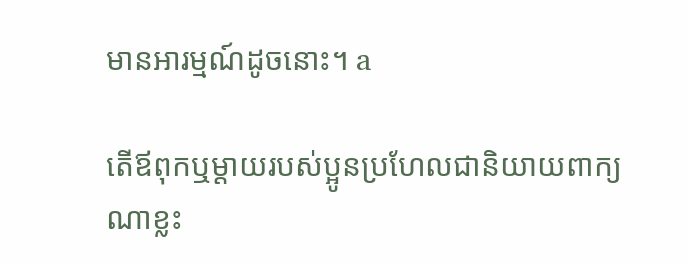មានអារម្មណ៍ដូចនោះ។ a

តើឪពុកឬម្ដាយរបស់ប្អូនប្រហែលជានិយាយពាក្យណាខ្លះ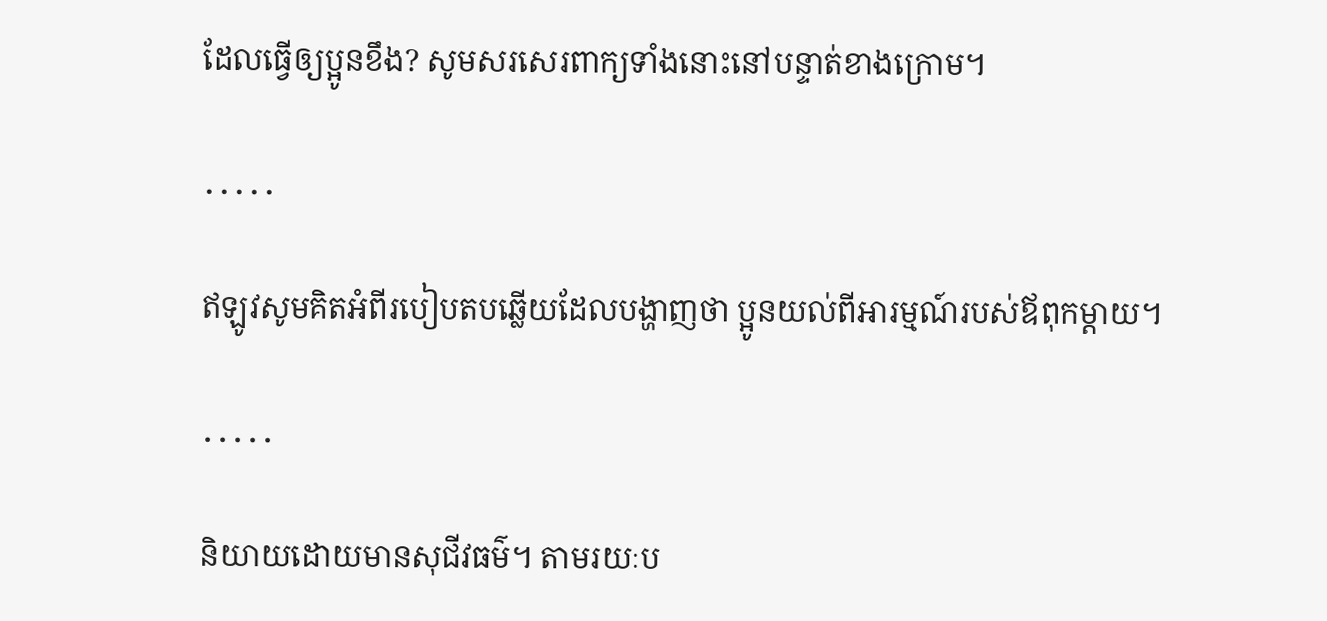ដែលធ្វើឲ្យប្អូនខឹង? សូមសរសេរពាក្យទាំងនោះនៅបន្ទាត់ខាងក្រោម។

․․․․․

ឥឡូវសូមគិតអំពីរបៀបតបឆ្លើយដែលបង្ហាញថា ប្អូនយល់ពីអារម្មណ៍របស់ឪពុកម្ដាយ។

․․․․․

និយាយដោយមានសុជីវធម៌។ តាមរយៈប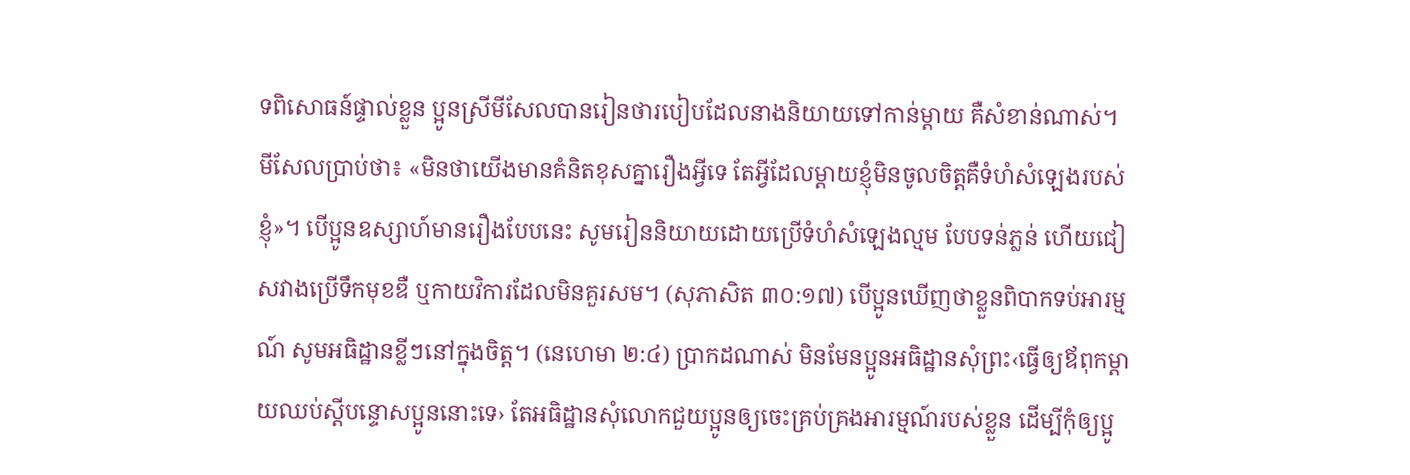ទពិសោធន៍ផ្ទាល់ខ្លួន ប្អូនស្រីមីសែលបានរៀនថារបៀបដែលនាងនិយាយទៅកាន់ម្ដាយ គឺសំខាន់ណាស់។ មីសែលប្រាប់ថា៖ «មិនថាយើងមានគំនិតខុសគ្នារឿងអ្វីទេ តែអ្វីដែលម្ដាយខ្ញុំមិនចូលចិត្តគឺទំហំសំឡេងរបស់ខ្ញុំ»។ បើប្អូនឧស្សាហ៍មានរឿងបែបនេះ សូមរៀននិយាយដោយប្រើទំហំសំឡេងល្មម បែបទន់ភ្លន់ ហើយជៀសវាងប្រើទឹកមុខឌឺ ឬកាយវិការដែលមិនគួរសម។ (សុភាសិត ៣០:១៧) បើប្អូនឃើញថាខ្លួនពិបាកទប់អារម្មណ៍ សូមអធិដ្ឋានខ្លីៗនៅក្នុងចិត្ត។ (នេហេមា ២:៤) ប្រាកដណាស់ មិនមែនប្អូនអធិដ្ឋានសុំព្រះ‹ធ្វើឲ្យឪពុកម្ដាយឈប់ស្ដីបន្ទោសប្អូននោះទេ› តែអធិដ្ឋានសុំលោកជួយប្អូនឲ្យចេះគ្រប់គ្រងអារម្មណ៍របស់ខ្លួន ដើម្បីកុំឲ្យប្អូ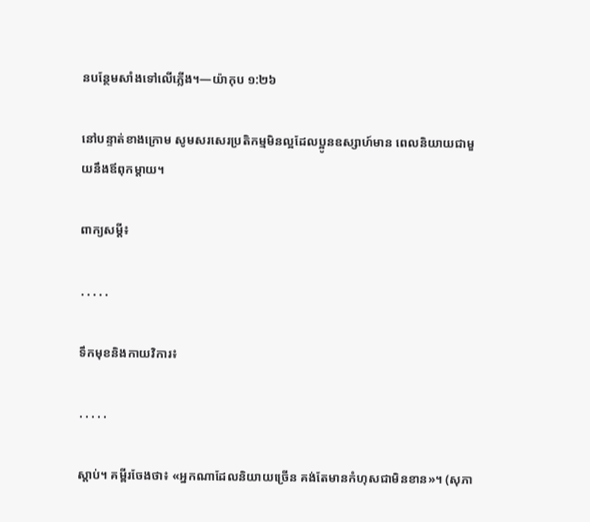នបន្ថែមសាំងទៅលើភ្លើង។—យ៉ាកុប ១:២៦

នៅបន្ទាត់ខាងក្រោម សូមសរសេរប្រតិកម្មមិនល្អដែលប្អូនឧស្សាហ៍មាន ពេលនិយាយជាមួយនឹងឪពុកម្ដាយ។

ពាក្យសម្ដី៖

․․․․․

ទឹកមុខនិងកាយវិការ៖

․․․․․

ស្ដាប់។ គម្ពីរចែងថា៖ «អ្នកណាដែលនិយាយច្រើន គង់តែមានកំហុសជាមិនខាន»។ (សុភា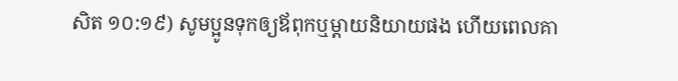សិត ១០:១៩) សូមប្អូនទុកឲ្យឪពុកឬម្ដាយនិយាយផង ហើយពេលគា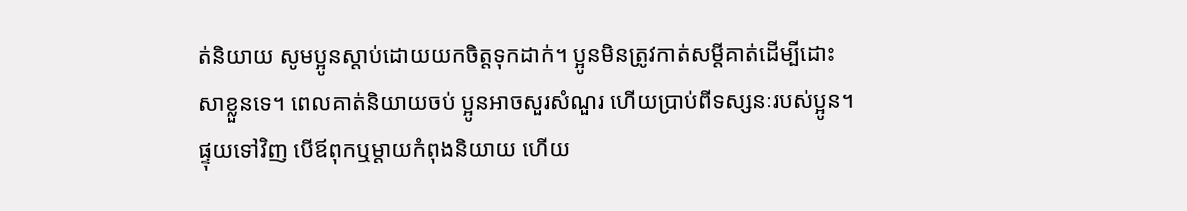ត់និយាយ សូមប្អូនស្ដាប់ដោយយកចិត្តទុកដាក់។ ប្អូនមិនត្រូវកាត់សម្ដីគាត់ដើម្បីដោះសាខ្លួនទេ។ ពេលគាត់និយាយចប់ ប្អូនអាចសួរសំណួរ ហើយប្រាប់ពីទស្សនៈរបស់ប្អូន។ ផ្ទុយទៅវិញ បើឪពុកឬម្ដាយកំពុងនិយាយ ហើយ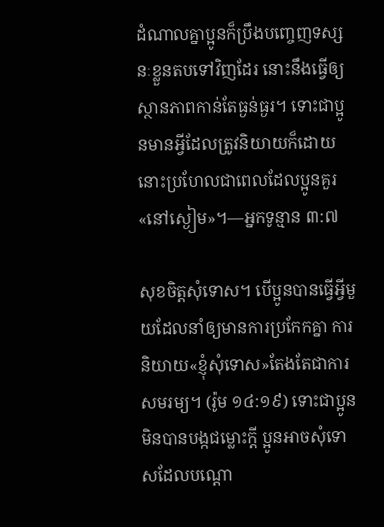ដំណាលគ្នាប្អូនក៏ប្រឹងបញ្ចេញទស្សនៈខ្លួនតបទៅវិញដែរ នោះនឹងធ្វើឲ្យស្ថានភាពកាន់តែធ្ងន់ធ្ងរ។ ទោះជាប្អូនមានអ្វីដែលត្រូវនិយាយក៏ដោយ នោះប្រហែលជាពេលដែលប្អូនគួរ«នៅស្ងៀម»។—អ្នកទូន្មាន ៣:៧

សុខចិត្តសុំទោស។ បើប្អូនបានធ្វើអ្វីមួយដែលនាំឲ្យមានការប្រកែកគ្នា ការនិយាយ«ខ្ញុំសុំទោស»តែងតែជាការសមរម្យ។ (រ៉ូម ១៤:១៩) ទោះជាប្អូនមិនបានបង្កជម្លោះក្ដី ប្អូនអាចសុំទោសដែលបណ្ដោ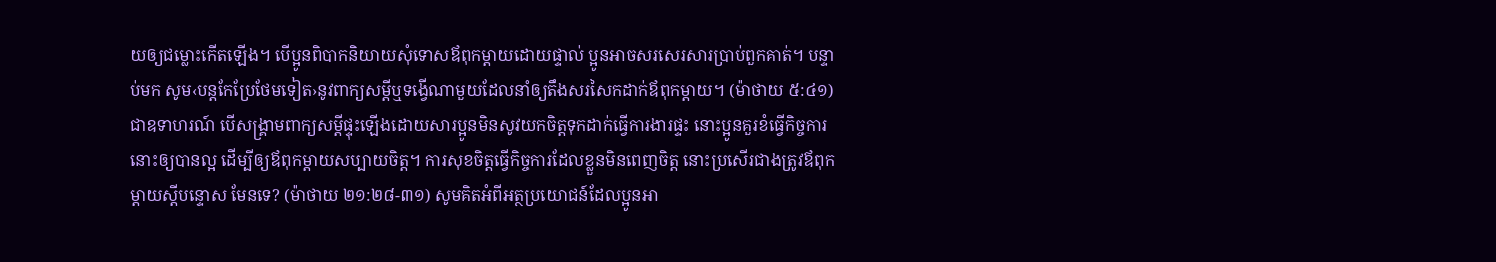យឲ្យជម្លោះកើតឡើង។ បើប្អូនពិបាកនិយាយសុំទោសឪពុកម្ដាយដោយផ្ទាល់ ប្អូនអាចសរសេរសារប្រាប់ពួកគាត់។ បន្ទាប់មក សូម‹បន្តកែប្រែថែមទៀត›នូវពាក្យសម្ដីឬទង្វើណាមួយដែលនាំឲ្យតឹងសរសៃកដាក់ឪពុកម្ដាយ។ (ម៉ាថាយ ៥:៤១) ជាឧទាហរណ៍ បើសង្គ្រាមពាក្យសម្ដីផ្ទុះឡើងដោយសារប្អូនមិនសូវយកចិត្តទុកដាក់ធ្វើការងារផ្ទះ នោះប្អូនគួរខំធ្វើកិច្ចការនោះឲ្យបានល្អ ដើម្បីឲ្យឪពុកម្ដាយសប្បាយចិត្ត។ ការសុខចិត្តធ្វើកិច្ចការដែលខ្លួនមិនពេញចិត្ត នោះប្រសើរជាងត្រូវឪពុកម្ដាយស្ដីបន្ទោស មែនទេ? (ម៉ាថាយ ២១:២៨-៣១) សូមគិតអំពីអត្ថប្រយោជន៍ដែលប្អូនអា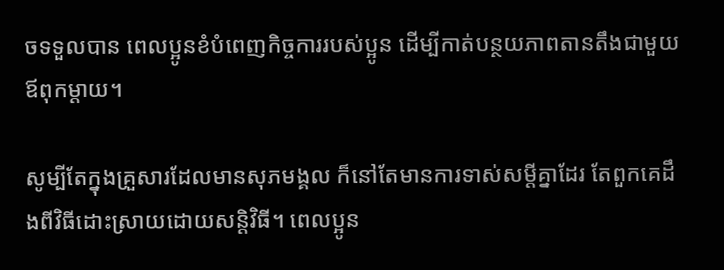ចទទួលបាន ពេលប្អូនខំបំពេញកិច្ចការរបស់ប្អូន ដើម្បីកាត់បន្ថយភាពតានតឹងជាមួយឪពុកម្ដាយ។

សូម្បីតែក្នុងគ្រួសារដែលមានសុភមង្គល ក៏នៅតែមានការទាស់សម្ដីគ្នាដែរ តែពួកគេដឹងពីវិធីដោះស្រាយដោយសន្តិវិធី។ ពេលប្អូន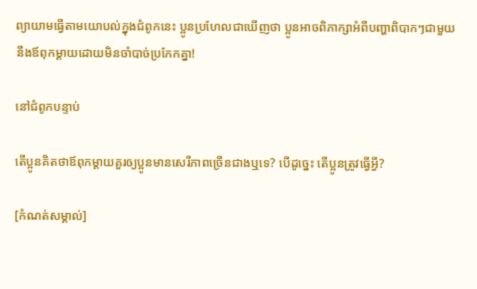ព្យាយាមធ្វើតាមយោបល់ក្នុងជំពូកនេះ ប្អូនប្រហែលជាឃើញថា ប្អូនអាចពិភាក្សាអំពីបញ្ហាពិបាកៗជាមួយនឹងឪពុកម្ដាយដោយមិនចាំបាច់ប្រកែកគ្នា!

នៅជំពូកបន្ទាប់

តើប្អូនគិតថាឪពុកម្ដាយគួរឲ្យប្អូនមានសេរីភាពច្រើនជាងឬទេ? បើដូច្នេះ តើប្អូនត្រូវធ្វើអ្វី?

[កំណត់សម្គាល់]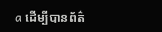a ដើម្បីបានព័ត៌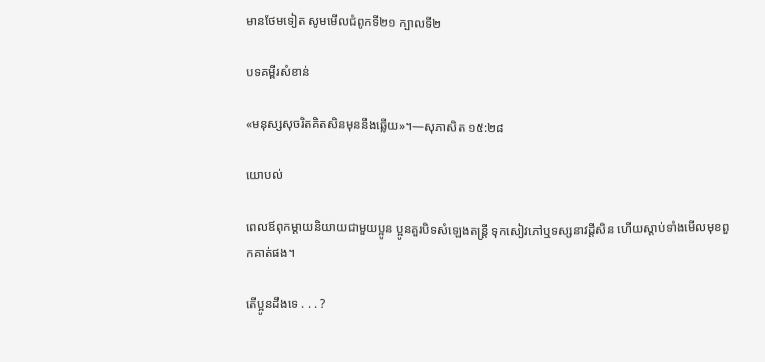មានថែមទៀត សូមមើលជំពូកទី២១ ក្បាលទី២

បទគម្ពីរសំខាន់

«មនុស្សសុចរិតគិតសិនមុននឹងឆ្លើយ»។—សុភាសិត ១៥:២៨

យោបល់

ពេលឪពុកម្ដាយនិយាយជាមួយប្អូន ប្អូនគួរបិទសំឡេងតន្ត្រី ទុកសៀវភៅឬទស្សនាវដ្ដីសិន ហើយស្ដាប់ទាំងមើលមុខពួកគាត់ផង។

តើប្អូនដឹងទេ . . . ?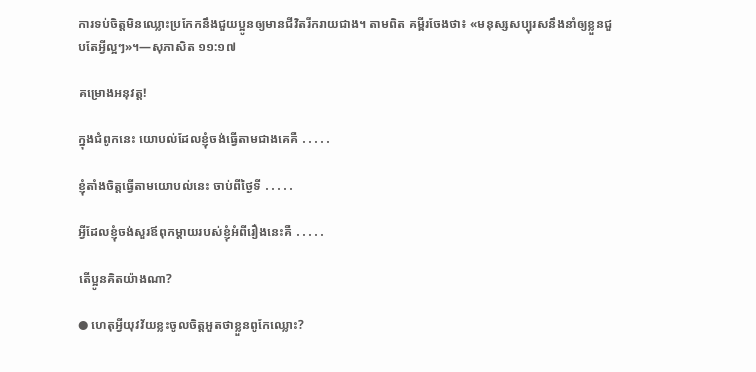ការទប់ចិត្តមិនឈ្លោះប្រកែកនឹងជួយប្អូនឲ្យមានជីវិតរីករាយជាង។ តាមពិត គម្ពីរចែងថា៖ «មនុស្សសប្បុរសនឹងនាំឲ្យខ្លួនជួបតែអ្វីល្អៗ»។—សុភាសិត ១១:១៧

គម្រោងអនុវត្ត!

ក្នុងជំពូកនេះ យោបល់ដែលខ្ញុំចង់ធ្វើតាមជាងគេគឺ ․․․․․

ខ្ញុំតាំងចិត្តធ្វើតាមយោបល់នេះ ចាប់ពីថ្ងៃទី ․․․․․

អ្វីដែលខ្ញុំចង់សួរឪពុកម្ដាយរបស់ខ្ញុំអំពីរឿងនេះគឺ ․․․․․

តើប្អូនគិតយ៉ាងណា?

● ហេតុអ្វីយុវវ័យខ្លះចូលចិត្តអួតថាខ្លួនពូកែឈ្លោះ?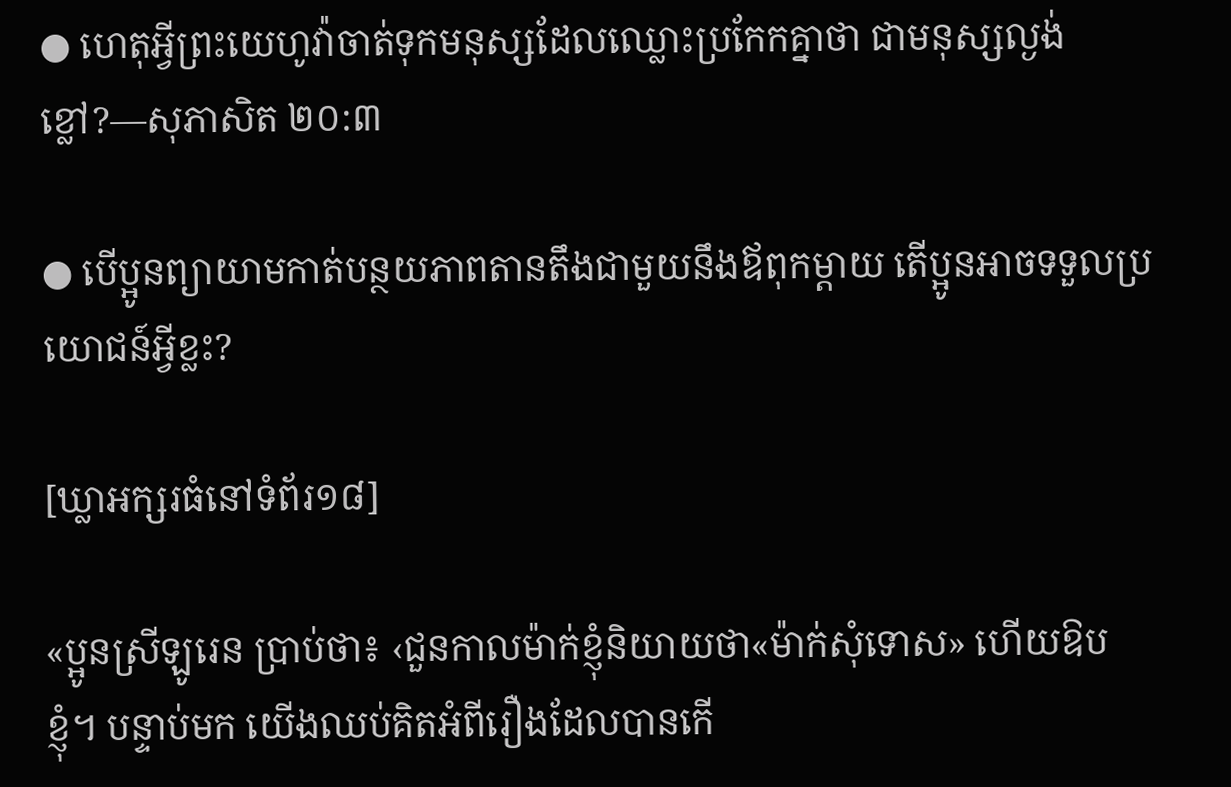● ហេតុអ្វីព្រះយេហូវ៉ាចាត់ទុកមនុស្សដែលឈ្លោះប្រកែកគ្នាថា ជាមនុស្សល្ងង់ខ្លៅ?—សុភាសិត ២០:៣

● បើប្អូនព្យាយាមកាត់បន្ថយភាពតានតឹងជាមួយនឹងឪពុកម្ដាយ តើប្អូនអាចទទួលប្រយោជន៍អ្វីខ្លះ?

[ឃ្លាអក្សរធំនៅទំព័រ១៨]

«ប្អូនស្រីឡូរេន ប្រាប់ថា៖ ‹ជួនកាលម៉ាក់ខ្ញុំនិយាយថា«ម៉ាក់សុំទោស» ហើយឱបខ្ញុំ។ បន្ទាប់មក យើងឈប់គិតអំពីរឿងដែលបានកើ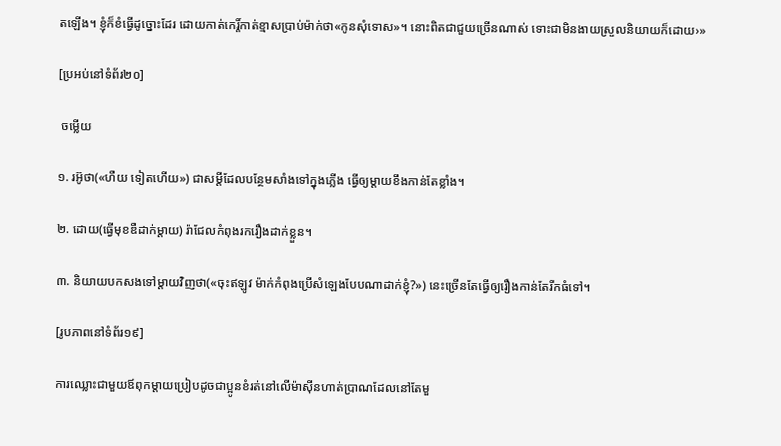តឡើង។ ខ្ញុំក៏ខំធ្វើដូច្នោះដែរ ដោយកាត់កេរ្ដិ៍កាត់ខ្មាសប្រាប់ម៉ាក់ថា«កូនសុំទោស»។ នោះពិតជាជួយច្រើនណាស់ ទោះជាមិនងាយស្រួលនិយាយក៏ដោយ›»

[ប្រអប់នៅទំព័រ២០]

 ចម្លើយ

១. រអ៊ូថា(«ហឺយ ទៀតហើយ») ជាសម្ដីដែលបន្ថែមសាំងទៅក្នុងភ្លើង ធ្វើឲ្យម្ដាយខឹងកាន់តែខ្លាំង។

២. ដោយ(ធ្វើមុខឌឺដាក់ម្ដាយ) រ៉ាជែលកំពុងរករឿងដាក់ខ្លួន។

៣. និយាយបកសងទៅម្ដាយវិញថា(«ចុះឥឡូវ ម៉ាក់កំពុងប្រើសំឡេងបែបណាដាក់ខ្ញុំ?») នេះច្រើនតែធ្វើឲ្យរឿងកាន់តែរីកធំទៅ។

[រូបភាពនៅទំព័រ១៩]

ការឈ្លោះជាមួយឪពុកម្ដាយប្រៀបដូចជាប្អូនខំរត់នៅលើម៉ាស៊ីនហាត់ប្រាណដែលនៅតែមួ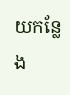យកន្លែង